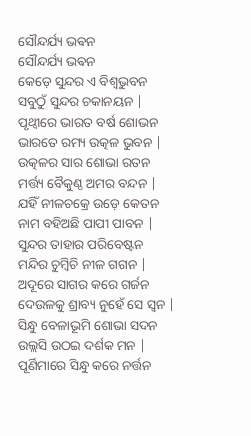ସୌନ୍ଦର୍ଯ୍ୟ ଭଵନ
ସୌନ୍ଦର୍ଯ୍ୟ ଭଵନ
କେଡ଼େ ସୁନ୍ଦର ଏ ବିଶ୍ୱଭୁବନ
ସବୁଠୁଁ ସୁନ୍ଦର ଚକାନୟନ |
ପୃଥ୍ୱୀରେ ଭାରତ ବର୍ଷ ଶୋଭନ
ଭାରତେ ରମ୍ୟ ଉତ୍କଳ ଭୁବନ |
ଉତ୍କଳର ସାର ଶୋଭା ରତନ
ମର୍ତ୍ତ୍ୟ ବୈକୁଣ୍ଠ ଅମର ବନ୍ଦନ |
ଯହିଁ ନୀଳଚକ୍ରେ ଉଡ଼େ କେତନ
ନାମ ବହିଅଛି ପାପୀ ପାବନ |
ସୁନ୍ଦର ତାହାର ପରିବେଷ୍ଟନ
ମନ୍ଦିର ଚୁମ୍ବିଚି ନୀଳ ଗଗନ |
ଅଦୂରେ ସାଗର କରେ ଗର୍ଜନ
ଦେଉଳକୁ ଶ୍ରାବ୍ୟ ନୁହେଁ ସେ ସ୍ଵନ |
ସିନ୍ଧୁ ବେଳାଭୂମି ଶୋଭା ସଦନ
ଉଲ୍ଲସି ଉଠଇ ଦର୍ଶକ ମନ |
ପୂର୍ଣିମାରେ ସିନ୍ଧୁ କରେ ନର୍ତ୍ତନ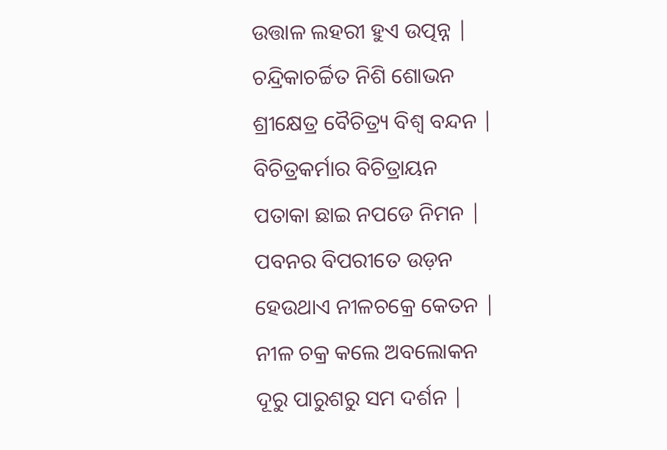ଉତ୍ତାଳ ଲହରୀ ହୁଏ ଉତ୍ପନ୍ନ |
ଚନ୍ଦ୍ରିକାଚର୍ଚ୍ଚିତ ନିଶି ଶୋଭନ
ଶ୍ରୀକ୍ଷେତ୍ର ବୈଚିତ୍ର୍ୟ ବିଶ୍ୱ ବନ୍ଦନ |
ବିଚିତ୍ରକର୍ମାର ବିଚିତ୍ରାୟନ
ପତାକା ଛାଇ ନପଡେ ନିମନ |
ପବନର ବିପରୀତେ ଉଡ଼ନ
ହେଉଥାଏ ନୀଳଚକ୍ରେ କେତନ |
ନୀଳ ଚକ୍ର କଲେ ଅବଲୋକନ
ଦୂରୁ ପାରୁଶରୁ ସମ ଦର୍ଶନ |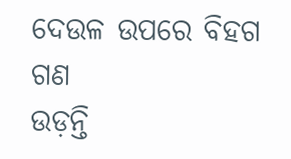ଦେଉଳ ଉପରେ ବିହଗ ଗଣ
ଉଡ଼ନ୍ତି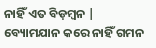ନାହିଁ ଏତ ବିଡ଼ମ୍ବନ |
ବ୍ୟୋମଯାନ କରେ ନାହିଁ ଗମନ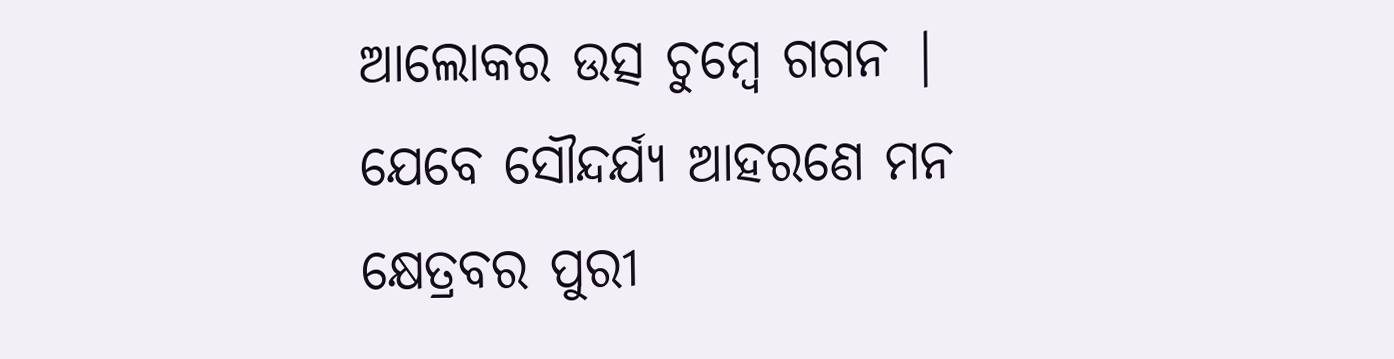ଆଲୋକର ଉତ୍ସ ଚୁମ୍ବେ ଗଗନ |
ଯେବେ ସୌନ୍ଦର୍ଯ୍ୟ ଆହରଣେ ମନ
କ୍ଷେତ୍ରବର ପୁରୀ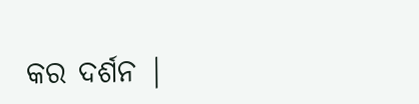କର ଦର୍ଶନ |